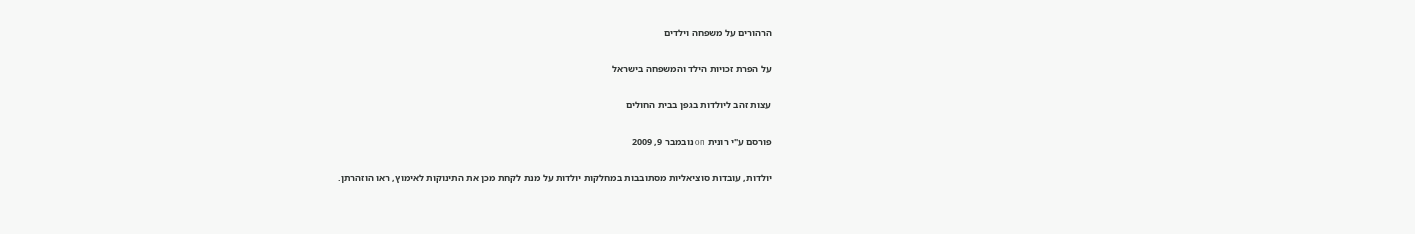הרהורים על משפחה וילדים

על הפרת זכויות הילד והמשפחה בישראל

עצות זהב ליולדות בגפן בבית החולים

פורסם ע"י רונית on נובמבר 9, 2009

יולדות, עובדות סוציאליות מסתובבות במחלקות יולדות על מנת לקחת מכן את התינוקות לאימוץ, ראו הוזהרתן.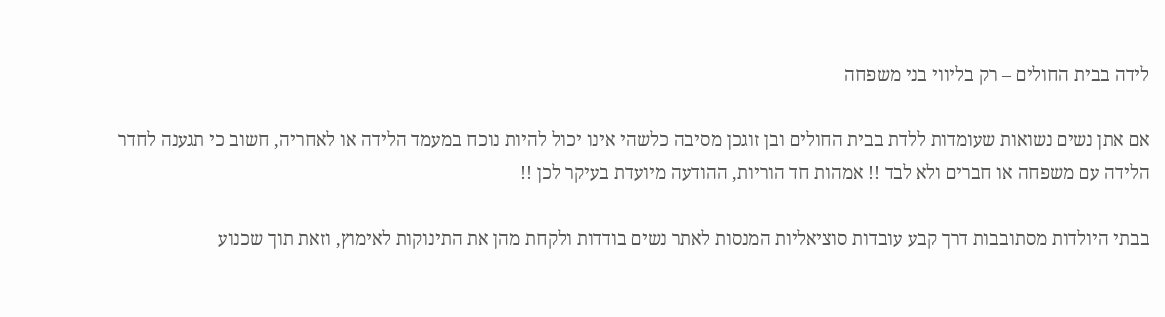לידה בבית החולים – רק בליווי בני משפחה

אם אתן נשים נשואות שעומדות ללדת בבית החולים ובן זוגכן מסיבה כלשהי אינו יכול להיות נוכח במעמד הלידה או לאחריה, חשוב כי תגענה לחדר הלידה עם משפחה או חברים ולא לבד !! אמהות חד הוריות, ההודעה מיועדת בעיקר לכן !!

בבתי היולדות מסתובבות דרך קבע עובדות סוציאליות המנסות לאתר נשים בודדות ולקחת מהן את התינוקות לאימוץ, וזאת תוך שכנוע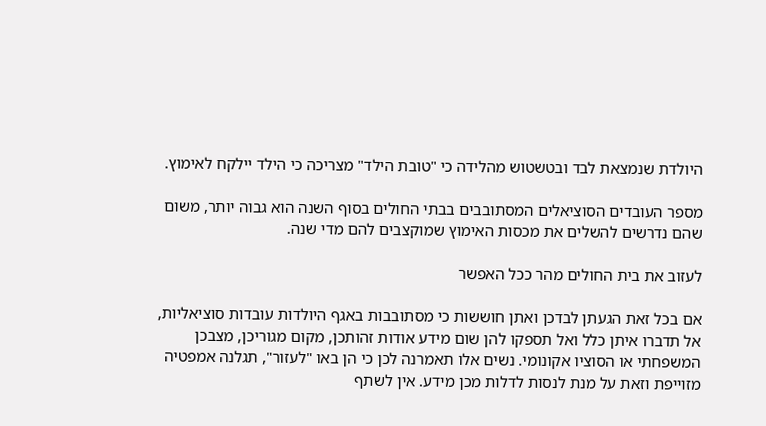היולדת שנמצאת לבד ובטשטוש מהלידה כי "טובת הילד" מצריכה כי הילד יילקח לאימוץ.

מספר העובדים הסוציאלים המסתובבים בבתי החולים בסוף השנה הוא גבוה יותר, משום שהם נדרשים להשלים את מכסות האימוץ שמוקצבים להם מדי שנה.

לעזוב את בית החולים מהר ככל האפשר

אם בכל זאת הגעתן לבדכן ואתן חוששות כי מסתובבות באגף היולדות עובדות סוציאליות, אל תדברו איתן כלל ואל תספקו להן שום מידע אודות זהותכן, מקום מגוריכן, מצבכן המשפחתי או הסוציו אקונומי. נשים אלו תאמרנה לכן כי הן באו "לעזור", תגלנה אמפטיה מזוייפת וזאת על מנת לנסות לדלות מכן מידע. אין לשתף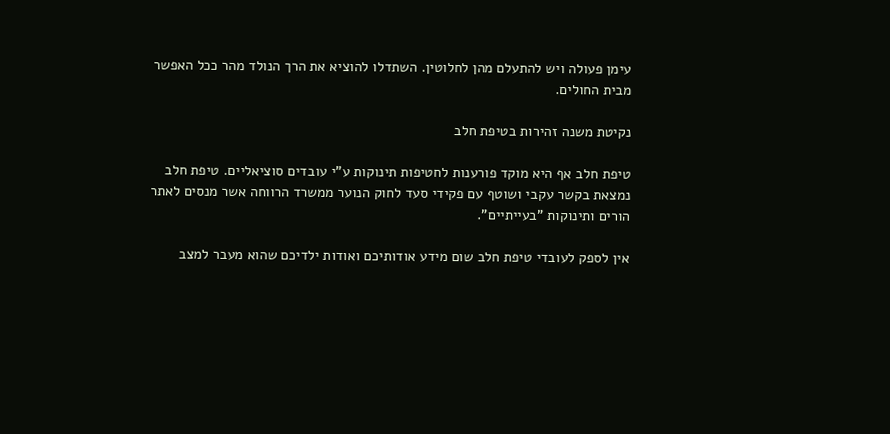עימן פעולה ויש להתעלם מהן לחלוטין. השתדלו להוציא את הרך הנולד מהר ככל האפשר מבית החולים.

נקיטת משנה זהירות בטיפת חלב

טיפת חלב אף היא מוקד פורענות לחטיפות תינוקות ע"י עובדים סוציאליים. טיפת חלב נמצאת בקשר עקבי ושוטף עם פקידי סעד לחוק הנוער ממשרד הרווחה אשר מנסים לאתר הורים ותינוקות "בעייתיים".

אין לספק לעובדי טיפת חלב שום מידע אודותיכם ואודות ילדיכם שהוא מעבר למצב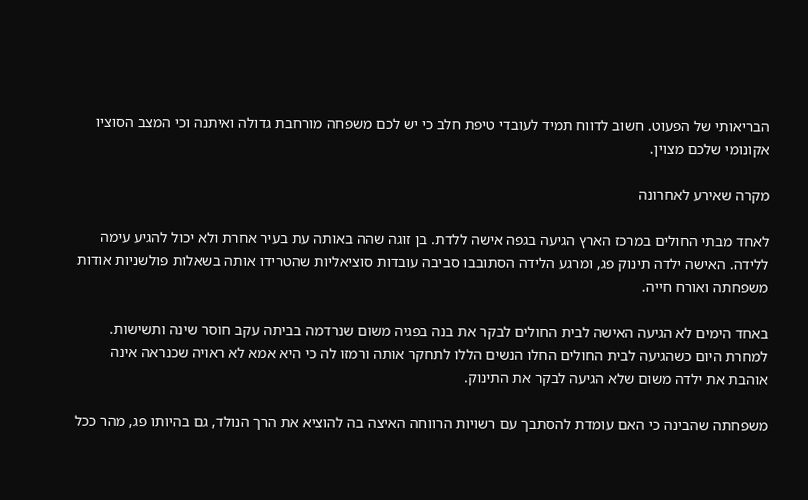הבריאותי של הפעוט. חשוב לדווח תמיד לעובדי טיפת חלב כי יש לכם משפחה מורחבת גדולה ואיתנה וכי המצב הסוציו אקונומי שלכם מצוין.

מקרה שאירע לאחרונה

לאחד מבתי החולים במרכז הארץ הגיעה בגפה אישה ללדת. בן זוגה שהה באותה עת בעיר אחרת ולא יכול להגיע עימה ללידה. האישה ילדה תינוק פג, ומרגע הלידה הסתובבו סביבה עובדות סוציאליות שהטרידו אותה בשאלות פולשניות אודות משפחתה ואורח חייה.

באחד הימים לא הגיעה האישה לבית החולים לבקר את בנה בפגיה משום שנרדמה בביתה עקב חוסר שינה ותשישות. למחרת היום כשהגיעה לבית החולים החלו הנשים הללו לתחקר אותה ורמזו לה כי היא אמא לא ראויה שכנראה אינה אוהבת את ילדה משום שלא הגיעה לבקר את התינוק.

משפחתה שהבינה כי האם עומדת להסתבך עם רשויות הרווחה האיצה בה להוציא את הרך הנולד, גם בהיותו פג, מהר ככל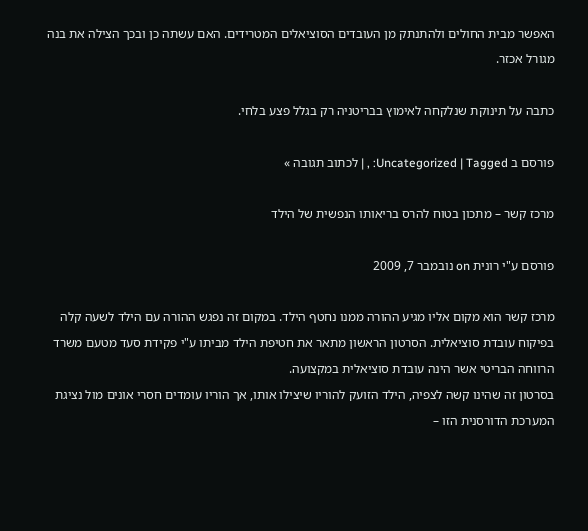האפשר מבית החולים ולהתנתק מן העובדים הסוציאלים המטרידים. האם עשתה כן ובכך הצילה את בנה מגורל אכזר.

כתבה על תינוקת שנלקחה לאימוץ בבריטניה רק בגלל פצע בלחי.

פורסם ב Uncategorized | Tagged: , | לכתוב תגובה »

מרכז קשר – מתכון בטוח להרס בריאותו הנפשית של הילד

פורסם ע"י רונית on נובמבר 7, 2009

מרכז קשר הוא מקום אליו מגיע ההורה ממנו נחטף הילד. במקום זה נפגש ההורה עם הילד לשעה קלה בפיקוח עובדת סוציאלית. הסרטון הראשון מתאר את חטיפת הילד מביתו ע"י פקידת סעד מטעם משרד הרווחה הבריטי אשר הינה עובדת סוציאלית במקצועה.
בסרטון זה שהינו קשה לצפיה, הילד הזועק להוריו שיצילו אותו, אך הוריו עומדים חסרי אונים מול נציגת המערכת הדורסנית הזו –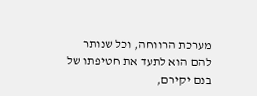מערכת הרווחה, וכל שנותר להם הוא לתעד את חטיפתו של בנם יקירם,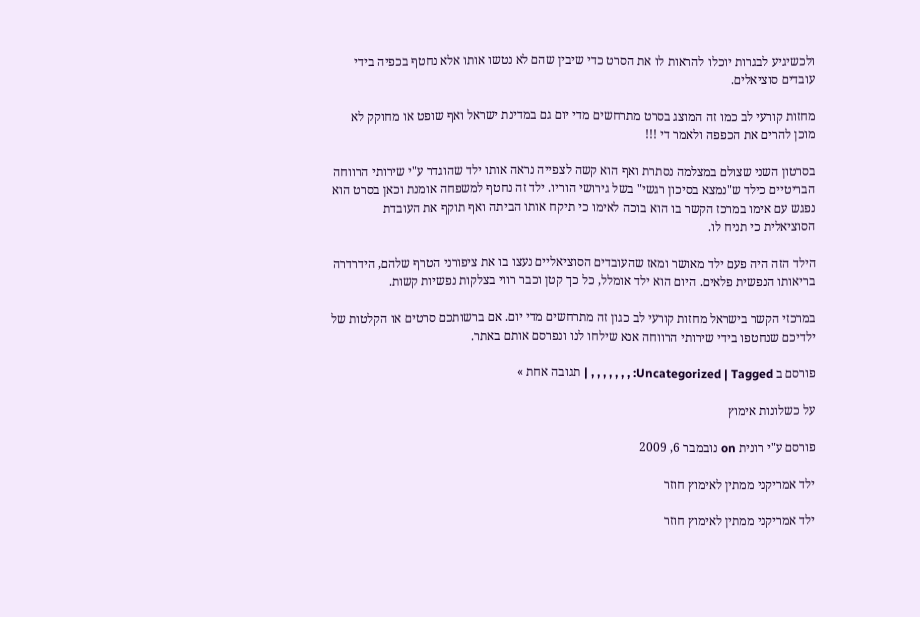ולכשיגיע לבגרות יוכלו להראות לו את הסרט כדי שיבין שהם לא נטשו אותו אלא נחטף בכפיה בידי עובדים סוציאלים.

מחזות קורעי לב כמו זה המוצג בסרט מתרחשים מדי יום גם במדינת ישראל ואף שופט או מחוקק לא מוכן להרים את הכפפה ולאמר די !!!

בסרטון השני שצולם במצלמה נסתרת ואף הוא קשה לצפייה נראה אותו ילד שהוגדר ע"י שירותי הרווחה הבריטיים כילד ש"נמצא בסיכון רגשי" בשל גירושי הוריו. ילד זה נחטף למשפחה אומנת וכאן בסרט הוא נפגש עם אימו במרכז הקשר בו הוא בוכה לאימו כי תיקח אותו הביתה ואף תוקף את העובדת הסוציאלית כי תניח לו.

הילד הזה היה פעם ילד מאושר ומאז שהעובדים הסוציאליים נעצו בו את ציפורני הטרף שלהם, הידרדרה בריאותו הנפשית פלאים. היום הוא ילד אומלל, כל כך קטן וכבר רווי בצלקות נפשיות קשות.

במרכזי הקשר בישראל מחזות קורעי לב כגון זה מתרחשים מדי יום. אם ברשותכם סרטים או הקלטות של ילדיכם שנחטפו בידי שירותי הרווחה אנא שילחו לנו ונפרסם אותם באתר.

פורסם ב Uncategorized | Tagged: , , , , , , , | תגובה אחת »

על כשלונות אימוץ

פורסם ע"י רונית on נובמבר 6, 2009

ילד אמריקני ממתין לאימוץ חוזר

ילד אמריקני ממתין לאימוץ חוזר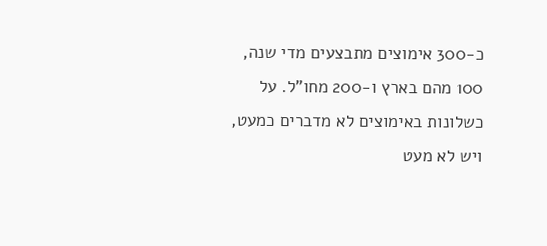כ-300 אימוצים מתבצעים מדי שנה, 100 מהם בארץ ו-200 מחו"ל. על כשלונות באימוצים לא מדברים כמעט, ויש לא מעט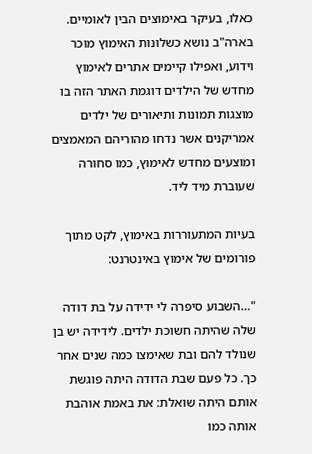כאלו, בעיקר באימוצים הבין לאומיים. בארה"ב נושא כשלונות האימוץ מוכר וידוע, ואפילו קיימים אתרים לאימוץ מחדש של הילדים דוגמת האתר הזה בו מוצגות תמונות ותיאורים של ילדים אמריקנים אשר נדחו מהוריהם המאמצים ומוצעים מחדש לאימוץ, כמו סחורה שעוברת מיד ליד.

בעיות המתעוררות באימוץ, לקט מתוך פורומים של אימוץ באינטרנט:

"…השבוע סיפרה לי ידידה על בת דודה שלה שהיתה חשוכת ילדים. לידידה יש בן שנולד להם ובת שאימצו כמה שנים אחר כך. כל פעם שבת הדודה היתה פוגשת אותם היתה שואלת: את באמת אוהבת אותה כמו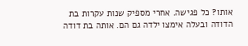אותו? כל פגישה. אחרי מספיק שנות עקרות בת הדודה ובעלה אימצו ילדה גם הם. אותה בת דודה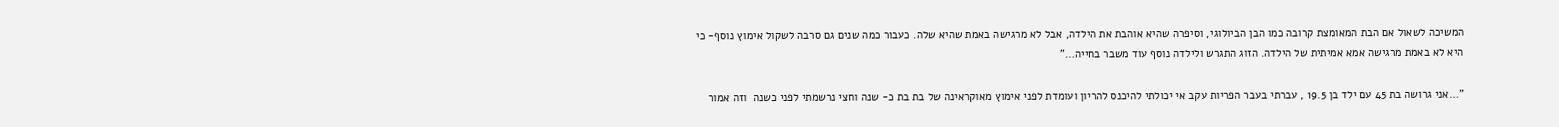המשיכה לשאול אם הבת המאומצת קרובה כמו הבן הביולוגי, וסיפרה שהיא אוהבת את הילדה, אבל לא מרגישה באמת שהיא שלה. כעבור כמה שנים גם סרבה לשקול אימוץ נוסף- כי היא לא באמת מרגישה אמא אמיתית של הילדה. הזוג התגרש ולילדה נוסף עוד משבר בחייה…"

"…אני גרושה בת 45 עם ילד בן 19.5 , עברתי בעבר הפריות עקב אי יכולתי להיכנס להריון ועומדת לפני אימוץ מאוקראינה של בת בת כ- שנה וחצי נרשמתי לפני כשנה  וזה אמור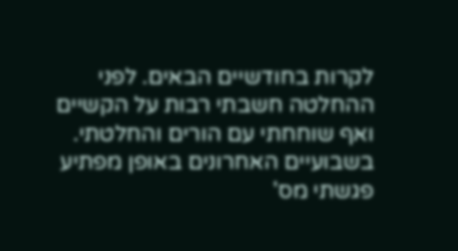לקרות בחודשיים הבאים. לפני ההחלטה חשבתי רבות על הקשיים ואף שוחחתי עם הורים והחלטתי. בשבועיים האחרונים באופן מפתיע פגשתי מס'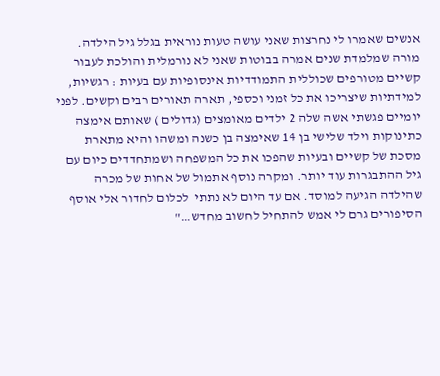אנשים שאמרו לי נחרצות שאני עושה טעות נוראית בגלל גיל הילדה. מורה שמלמדת שנים אמרה בבוטות שאני לא נורמלית והולכת לעבור קשיים מטורפים שכוללית התמודדיות אינסופיות עם בעיות : רגשיות, למידתיות שיצריכו את כל זמני וכספי, תארה תאורים רבים וקשים. לפני יומיים פגשתי אשה שלה 2 ילדים מאומצים (גדולים ) שאותם אימצה כתינוקות וילד שלישי בן 14 שאימצה בן כשנה ומשהו והיא מתארת מסכת של קשיים ובעיות שהפכו את כל המשפחה ושמתחדדים כיום עם גיל ההתבגרות עוד יותר. ומקרה נוסף אתמול של אחות של מכרה שהילדה הגיעה למוסד. אם עד היום לא נתתי  לכלום לחדור אלי אוסף הסיפורים גרם לי אמש להתחיל לחשוב מחדש…"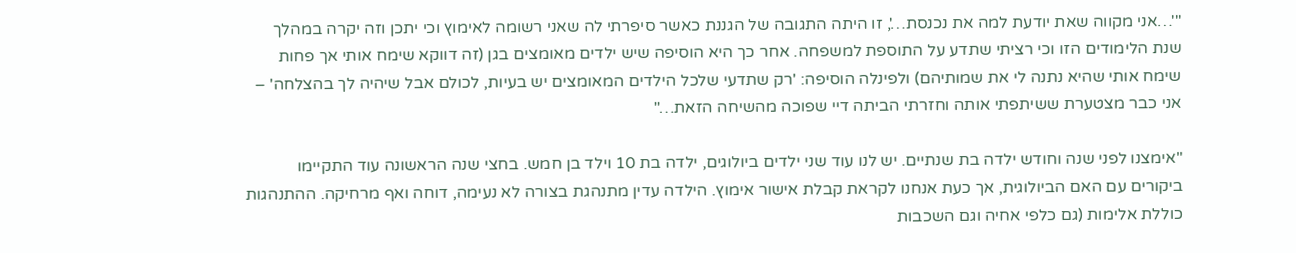"'…אני מקווה שאת יודעת למה את נכנסת…', זו היתה התגובה של הגננת כאשר סיפרתי לה שאני רשומה לאימוץ וכי יתכן וזה יקרה במהלך שנת הלימודים הזו וכי רציתי שתדע על התוספת למשפחה. אחר כך היא הוסיפה שיש ילדים מאומצים בגן (זה דווקא שימח אותי אך פחות שימח אותי שהיא נתנה לי את שמותיהם) ולפינלה הוסיפה: 'רק שתדעי שלכל הילדים המאומצים יש בעיות, לכולם אבל שיהיה לך בהצלחה' – אני כבר מצטערת ששיתפתי אותה וחזרתי הביתה דיי שפוכה מהשיחה הזאת…"

"אימצנו לפני שנה וחודש ילדה בת שנתיים. יש לנו עוד שני ילדים ביולוגים, ילדה בת 10 וילד בן חמש. בחצי שנה הראשונה עוד התקיימו ביקורים עם האם הביולוגית, אך כעת אנחנו לקראת קבלת אישור אימוץ. הילדה עדין מתנהגת בצורה לא נעימה, דוחה ואף מרחיקה. ההתנהגות כוללת אלימות (גם כלפי אחיה וגם השכבות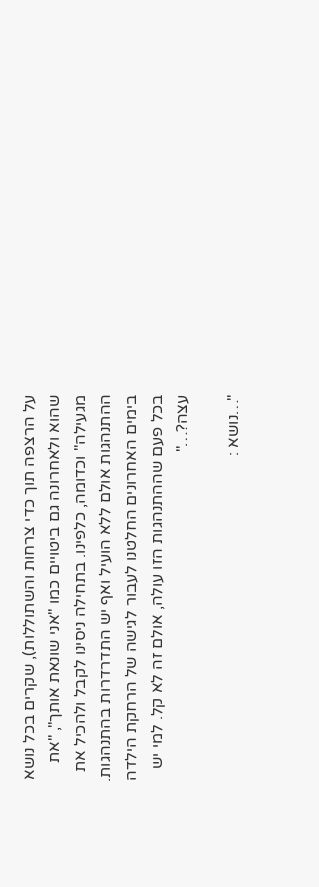על הרצפה תוך כדי צרחות והשתוללות), שקרים בכל נושא שהוא ולאחרונה גם ביטויים כמו "אני שונאת אותך", "את מגעילה" וכדומה, כלפינו. בתחילה ניסינו לקבל ולהכיל את ההתנהגות אולם ללא הועיל ואף יש התדרדרות בהתנהגות. בימים האחרונים החלטנו לעבור לגישה של הרחקת הילדה בכל פעם שההתנהגות הזו עולה, אולם זה לא קל. למי יש עצה?…"

"…נושא :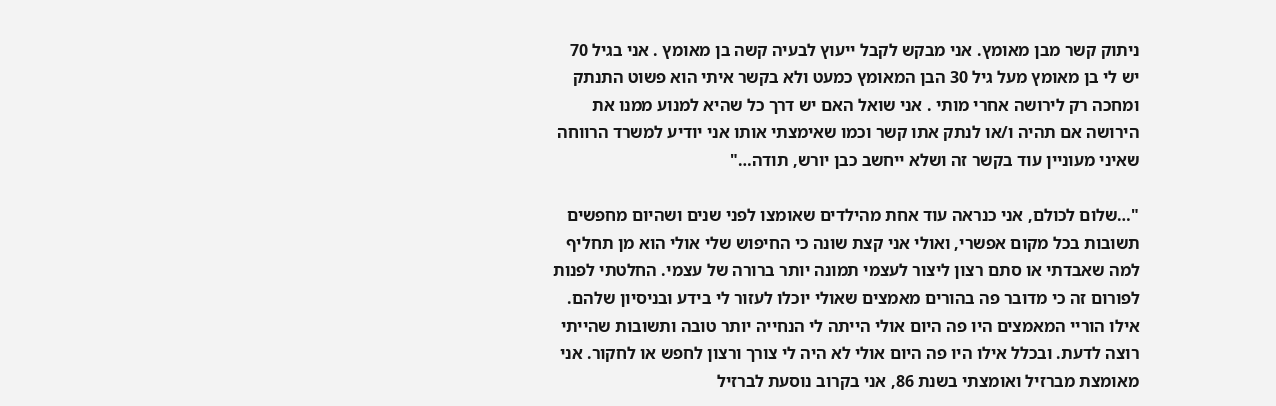ניתוק קשר מבן מאומץ. אני מבקש לקבל ייעוץ לבעיה קשה בן מאומץ . אני בגיל 70 יש לי בן מאומץ מעל גיל 30 הבן המאומץ כמעט ולא בקשר איתי הוא פשוט התנתק ומחכה רק לירושה אחרי מותי . אני שואל האם יש דרך כל שהיא למנוע ממנו את הירושה אם תהיה ו/או לנתק אתו קשר וכמו שאימצתי אותו אני יודיע למשרד הרווחה שאיני מעוניין עוד בקשר זה ושלא ייחשב כבן יורש, תודה…"

"…שלום לכולם, אני כנראה עוד אחת מהילדים שאומצו לפני שנים ושהיום מחפשים תשובות בכל מקום אפשרי, ואולי אני קצת שונה כי החיפוש שלי אולי הוא מן תחליף למה שאבדתי או סתם רצון ליצור לעצמי תמונה יותר ברורה של עצמי. החלטתי לפנות לפורום זה כי מדובר פה בהורים מאמצים שאולי יוכלו לעזור לי בידע ובניסיון שלהם. אילו הוריי המאמצים היו פה היום אולי הייתה לי הנחייה יותר טובה ותשובות שהייתי רוצה לדעת. ובכלל אילו היו פה היום אולי לא היה לי צורך ורצון לחפש או לחקור. אני מאומצת מברזיל ואומצתי בשנת 86, אני בקרוב נוסעת לברזיל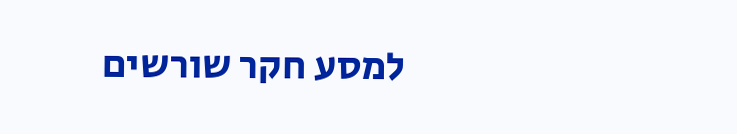למסע חקר שורשים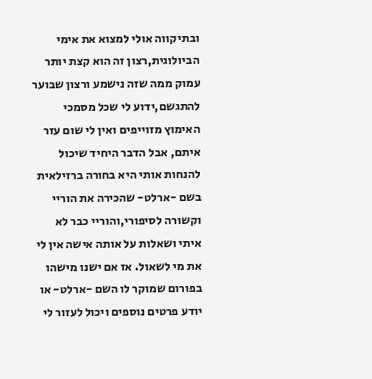ובתיקווה אולי למצוא את אימי הביולוגית,רצון זה הוא קצת יותר עמוק ממה שזה נישמע ורצון שבוער להתגשם,ידוע לי שכל מסמכי האימוץ מזוייפים ואין לי שום עזר איתם, אבל הדבר היחיד שיכול להנחות אותי היא בחורה ברזילאית בשם -ארלט- שהכירה את הוריי וקשורה לסיפורי,והוריי כבר לא איתי ושאלות על אותה אישה אין לי את מי לשאול. אז אם ישנו מישהו בפורום שמוקר לו השם -ארלט- או יודע פרטים נוספים ויכול לעזור לי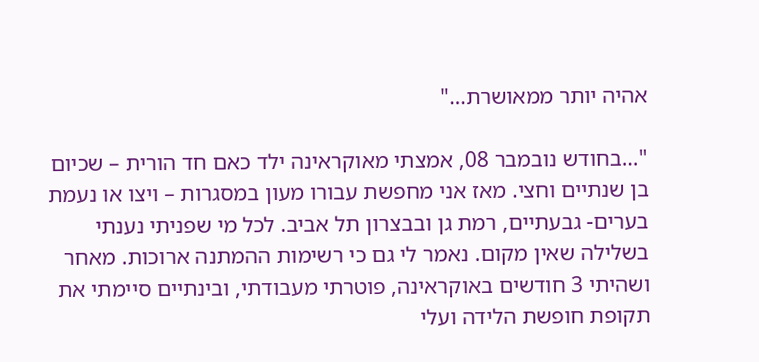אהיה יותר ממאושרת…"

"…בחודש נובמבר 08, אמצתי מאוקראינה ילד כאם חד הורית – שכיום בן שנתיים וחצי. מאז אני מחפשת עבורו מעון במסגרות – ויצו או נעמת בערים- גבעתיים, רמת גן ובבצרון תל אביב. לכל מי שפניתי נענתי בשלילה שאין מקום. נאמר לי גם כי רשימות ההמתנה ארוכות. מאחר ושהיתי 3 חודשים באוקראינה, פוטרתי מעבודתי, ובינתיים סיימתי את תקופת חופשת הלידה ועלי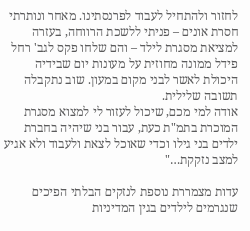לחזור ולהתחיל לעבוד לפרנסתינו. מאחר ונותרתי חסרת אונים – פניתי ללשכת הרווחה, בעזרה למציאת מסגרת לילד – והם שלחו פקס לגב' רחל פידל ממונה מחוזית על מעונות יום שבידיה היכולת לאשר לבני מקום במעון. שוב נתקבלה תשובה שלילית.
אודה למי מכם, שיכול לעזור לי למצוא מסגרת המוכרת בתמ"ת כעת, עבור בני שיהיה בחברת ילדים בני גילו וכדי שאוכל לצאת ולעבוד ולא אגיע למצב נזקקת…"

עדות מצמררת נוספת לנזקים הבלתי הפיכים שנגרמים לילדים בגין המדיניות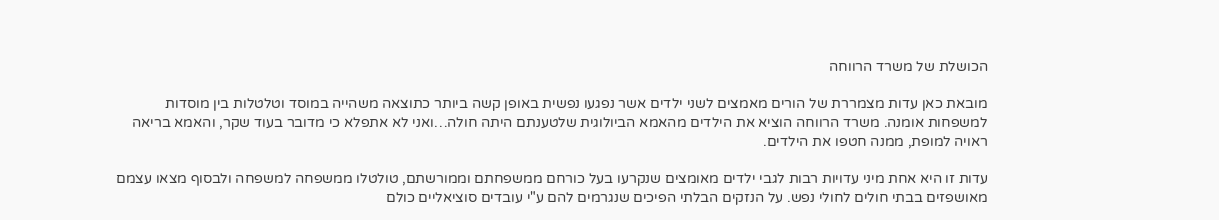הכושלת של משרד הרווחה

מובאת כאן עדות מצמררת של הורים מאמצים לשני ילדים אשר נפגעו נפשית באופן קשה ביותר כתוצאה משהייה במוסד וטלטלות בין מוסדות למשפחות אומנה. משרד הרווחה הוציא את הילדים מהאמא הביולוגית שלטענתם היתה חולה…ואני לא אתפלא כי מדובר בעוד שקר, והאמא בריאה ראויה למופת, ממנה חטפו את הילדים.

עדות זו היא אחת מיני עדויות רבות לגבי ילדים מאומצים שנקרעו בעל כורחם ממשפחתם וממורשתם, טולטלו ממשפחה למשפחה ולבסוף מצאו עצמם מאושפזים בבתי חולים לחולי נפש. על הנזקים הבלתי הפיכים שנגרמים להם ע"י עובדים סוציאליים כולם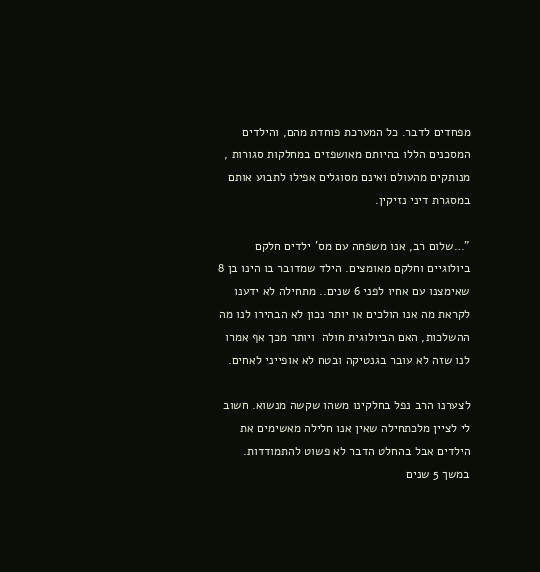מפחדים לדבר. כל המערכת פוחדת מהם, והילדים המסכנים הללו בהיותם מאושפזים במחלקות סגורות , מנותקים מהעולם ואינם מסוגלים אפילו לתבוע אותם במסגרת דיני נזיקין.

"…שלום רב, אנו משפחה עם מס' ילדים חלקם ביולוגיים וחלקם מאומצים. הילד שמדובר בו הינו בן 8 שאימצנו עם אחיו לפני 6 שנים.. מתחילה לא ידענו לקראת מה אנו הולכים או יותר נכון לא הבהירו לנו מה ההשלכות, האם הביולוגית חולה  ויותר מכך אף אמרו לנו שזה לא עובר בגנטיקה ובטח לא אופייני לאחים.

לצערנו הרב נפל בחלקינו משהו שקשה מנשוא. חשוב לי לציין מלכתחילה שאין אנו חלילה מאשימים את הילדים אבל בהחלט הדבר לא פשוט להתמודדות. במשך 5 שנים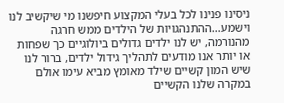ניסינו פנינו לכל בעלי המקצוע חיפשנו מי שיקשיב לנו וישמע…ההתנהגויות של הילדים ממש חרגה מהנורמה, יש לנו ילדים גדולים ביולוגיים כך שפחות או יותר אנו מודעים לתהליך גידול ילדים, ברור לנו שיש המון קשיים שילד מאומץ מביא עימו אולם במקרה שלנו הקשיים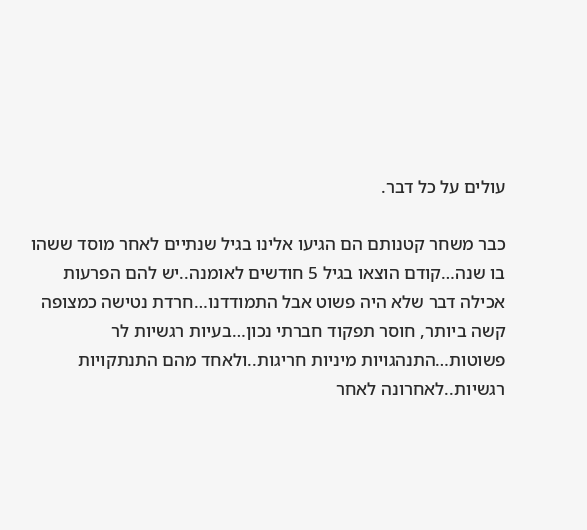עולים על כל דבר.

כבר משחר קטנותם הם הגיעו אלינו בגיל שנתיים לאחר מוסד ששהו בו שנה…קודם הוצאו בגיל 5 חודשים לאומנה..יש להם הפרעות אכילה דבר שלא היה פשוט אבל התמודדנו…חרדת נטישה כמצופה קשה ביותר, חוסר תפקוד חברתי נכון…בעיות רגשיות לר פשוטות…התנהגויות מיניות חריגות..ולאחד מהם התנתקויות רגשיות..לאחרונה לאחר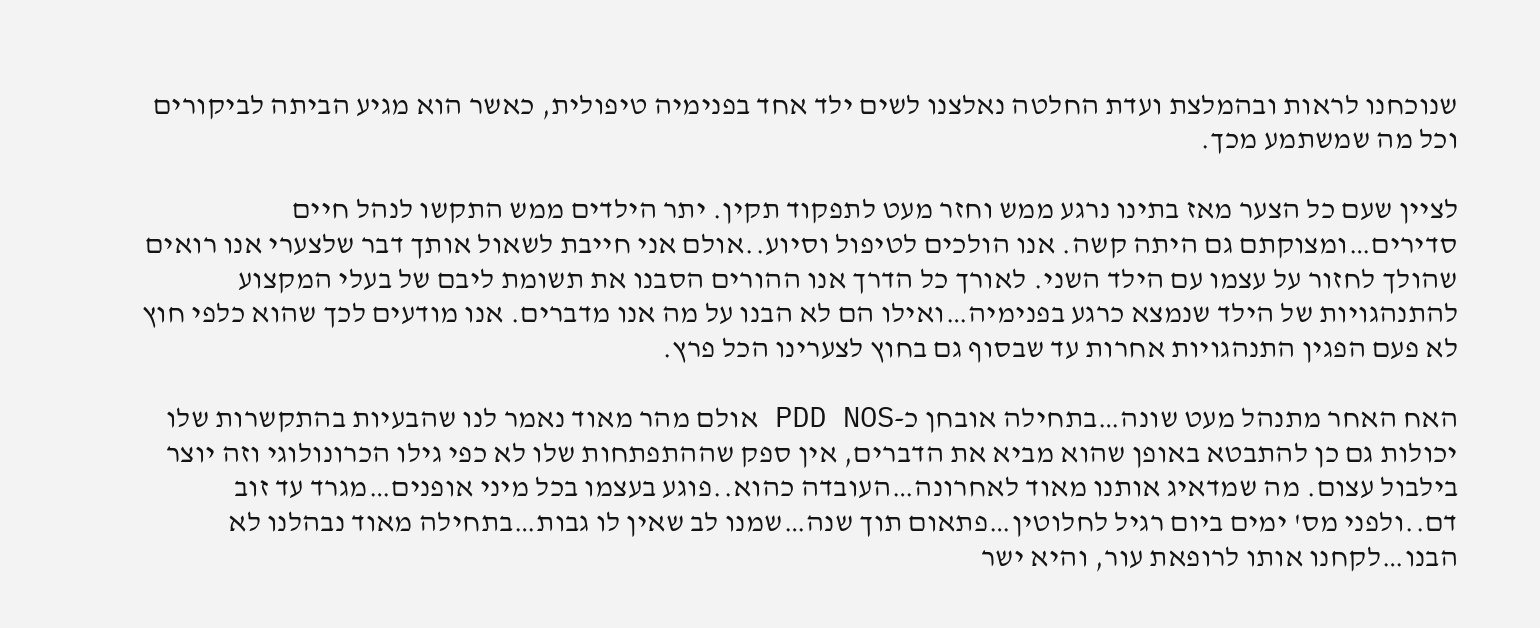שנוכחנו לראות ובהמלצת ועדת החלטה נאלצנו לשים ילד אחד בפנימיה טיפולית, כאשר הוא מגיע הביתה לביקורים וכל מה שמשתמע מכך.

לציין שעם כל הצער מאז בתינו נרגע ממש וחזר מעט לתפקוד תקין. יתר הילדים ממש התקשו לנהל חיים סדירים…ומצוקתם גם היתה קשה. אנו הולכים לטיפול וסיוע..אולם אני חייבת לשאול אותך דבר שלצערי אנו רואים שהולך לחזור על עצמו עם הילד השני. לאורך כל הדרך אנו ההורים הסבנו את תשומת ליבם של בעלי המקצוע להתנהגויות של הילד שנמצא כרגע בפנימיה…ואילו הם לא הבנו על מה אנו מדברים. אנו מודעים לכך שהוא כלפי חוץ לא פעם הפגין התנהגויות אחרות עד שבסוף גם בחוץ לצערינו הכל פרץ.

האח האחר מתנהל מעט שונה…בתחילה אובחן כ-PDD NOS אולם מהר מאוד נאמר לנו שהבעיות בהתקשרות שלו יכולות גם כן להתבטא באופן שהוא מביא את הדברים, אין ספק שההתפתחות שלו לא כפי גילו הכרונולוגי וזה יוצר בילבול עצום. מה שמדאיג אותנו מאוד לאחרונה…העובדה כהוא..פוגע בעצמו בכל מיני אופנים…מגרד עד זוב דם..ולפני מס' ימים ביום רגיל לחלוטין…פתאום תוך שנה…שמנו לב שאין לו גבות…בתחילה מאוד נבהלנו לא הבנו…לקחנו אותו לרופאת עור, והיא ישר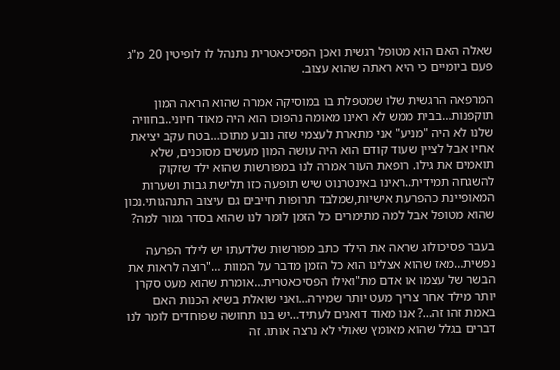שאלה האם הוא מטופל רגשית ואכן הפסיכאטרית נתנהל לו לופיטין 20 מ"ג פעם ביומיים כי היא ראתה שהוא עצוב.

המרפאה הרגשית שלו שמטפלת בו במוסיקה אמרה שהוא הראה המון תוקפנות…בבית ממש לא ראינו מאומה נהפוכו הוא היה מאוד חיוני..בחוויה שלנו לא היה "מניע" אני מתארת לעצמי שזה נובע מתוכו…בטח עקב יציאת אחיו אבל לציין שעוד קודם הוא היה עושה המון מעשים מסוכנים, שלא תואמים את גילו. רופאת העור אמרה לנו במפורשות שהוא ילד שזקוק להשגחה תמידית..ראינו באינטרנוט שיש תופעה כזו תלישת גבות ושערות המאופיינת כהפרעת אישיות,שמלבד תרופות חייבים גם עיצוב התנהגותי.נכון שהוא מטופל אבל למה מתימרים כל הזמן לומר לנו שהוא בסדר גמור למה?

בעבר פסיכולוג שראה את הילד כתב מפורשות שלדעתו יש לילד הפרעה נפשית…מאז שהוא אצלינו הוא כל הזמן מדבר על המוות …"רוצה לראות את הבשר של עצמו או אדם מת"ואילו הפסיכאטרית…אומרת שהוא מעט סקרן יותר מילד אחר צריך מעט יותר שמירה…ואני שואלת בשיא הכנות האם באמת זהו זה…? אנו מאוד דואגים לעתיד…יש בנו תחושה שפוחדים לומר לנו דברים בגלל שהוא מאומץ שאולי לא נרצה אותו. זה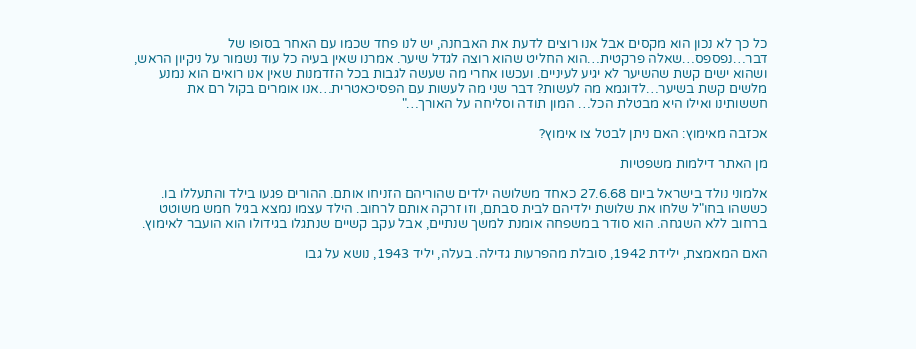כל כך לא נכון הוא מקסים אבל אנו רוצים לדעת את האבחנה, יש לנו פחד שכמו עם האחר בסופו של דבר…נפספס…שאלה פרקטית…הוא החליט שהוא רוצה לגדל שיער. אמרנו שאין בעיה כל עוד נשמור על ניקיון הראש, ושהוא ישים קשת שהשיער לא יגיע לעיניים. ועכשו אחרי מה שעשה לגבות בכל הזדמנות שאין אנו רואים הוא נמנע מלשים קשת בשיער…לדוגמא מה לעשות? דבר שני מה לעשות עם הפסיכאטרית…אנו אומרים בקול רם את חששותינו ואילו היא מבטלת הכל… המון תודה וסליחה על האורך…"

אכזבה מאימוץ: האם ניתן לבטל צו אימוץ?

מן האתר דילמות משפטיות

אלמוני נולד בישראל ביום 27.6.68 כאחד משלושה ילדים שהוריהם הזניחו אותם. ההורים פגעו בילד והתעללו בו. כששהו בחו"ל שלחו את שלושת ילדיהם לבית סבתם, וזו זרקה אותם לרחוב. הילד עצמו נמצא בגיל חמש משוטט ברחוב ללא השגחה. הוא סודר במשפחה אומנת למשך שנתיים, אבל עקב קשיים שנתגלו בגידולו הוא הועבר לאימוץ.

האם המאמצת, ילידת 1942, סובלת מהפרעות גדילה. בעלה, יליד 1943, נושא על גבו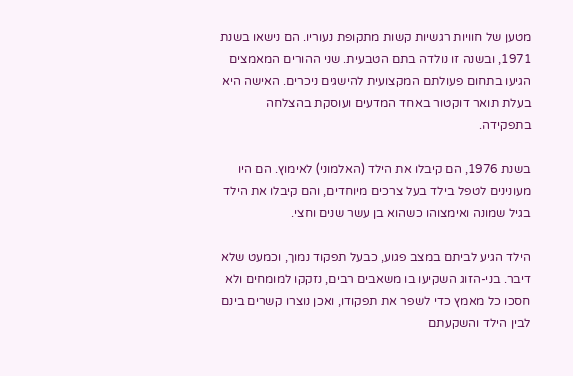מטען של חוויות רגשיות קשות מתקופת נעוריו. הם נישאו בשנת 1971, ובשנה זו נולדה בתם הטבעית. שני ההורים המאמצים הגיעו בתחום פעולתם המקצועית להישגים ניכרים. האישה היא בעלת תואר דוקטור באחד המדעים ועוסקת בהצלחה בתפקידה.

בשנת 1976, הם קיבלו את הילד (האלמוני) לאימוץ. הם היו מעונינים לטפל בילד בעל צרכים מיוחדים, והם קיבלו את הילד בגיל שמונה ואימצוהו כשהוא בן עשר שנים וחצי.

הילד הגיע לביתם במצב פגוע, כבעל תפקוד נמוך, וכמעט שלא דיבר. בני-הזוג השקיעו בו משאבים רבים, נזקקו למומחים ולא חסכו כל מאמץ כדי לשפר את תפקודו, ואכן נוצרו קשרים בינם לבין הילד והשקעתם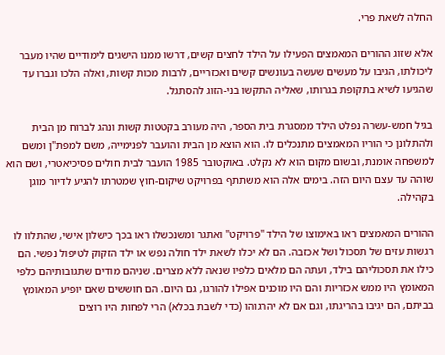החלה לשאת פרי.

אלא שזוג ההורים המאמצים הפעילו על הילד לחצים קשים, דרשו ממנו הישגים לימודיים שהיו מעבר ליכולתו, הגיבו על מעשים שעשה בעונשים קשים ואכזריים, לרבות מכות קשות, ואלה הלכו וגברו עד שהגיעו לשיא בתקופת בגרותו, שאליה התקשו בני-הזוג להסתגל.

בגיל חמש-עשרה נפלט הילד ממסגרת בית הספר, היה מעורב בקטטות קשות ונהג לברוח מן הבית ולהתלונן כי הוריו המאמצים מתנכלים לו. הוא הוצא מן הבית והועבר לפנימייה, משם למפת"ן ומשם למשפחה אומנת, ובשום מקום הוא לא נקלט. באוקטובר 1985 הועבר לבית חולים פסיכיאטרי, ושם הוא שוהה עד עצם היום הזה. בימים אלה הוא משתתף בפרויקט שיקום-חוץ שמטרתו להגיע לדיור מוגן בקהילה.

ההורים המאמצים ראו באימוצו של הילד "פרויקט" ואתגר ומשנכשלו ראו בכך כישלון אישי, שהתלוו לו רגשות עזים של תסכול ושל אכזבה. הם לא יכלו לשאת ילד חולה נפש או ילד הזקוק לטיפול נפשי. הם כילו את תסכוליהם בילד, ועתה הם מלאים כלפיו שנאה ללא מצרים. שניהם מודים שתגובותיהם כלפי המאומץ היו ממש אכזריות והם היו מוכנים אפילו להורגו, גם היום. הם חוששים שאם יופיע המאומץ בביתם, הם יגיבו בהריגתו, וגם אם לא יהרגוהו (כדי לשבת בכלא) הרי לפחות היו רוצים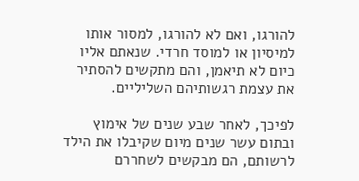להורגו, ואם לא להורגו, למסור אותו למיסיון או למוסד חרדי. שנאתם אליו כיום לא תיאמן, והם מתקשים להסתיר את עצמת רגשותיהם השליליים.

לפיכך, לאחר שבע שנים של אימוץ ובתום עשר שנים מיום שקיבלו את הילד לרשותם, הם מבקשים לשחררם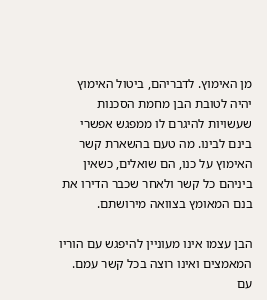מן האימוץ. לדבריהם, ביטול האימוץ יהיה לטובת הבן מחמת הסכנות שעשויות להיגרם לו ממפגש אפשרי בינם לבינו. מה טעם בהשארת קשר האימוץ על כנו, הם שואלים, כשאין ביניהם כל קשר ולאחר שכבר הדירו את בנם המאומץ בצוואה מירושתם.

הבן עצמו אינו מעוניין להיפגש עם הוריו המאמצים ואינו רוצה בכל קשר עמם. עם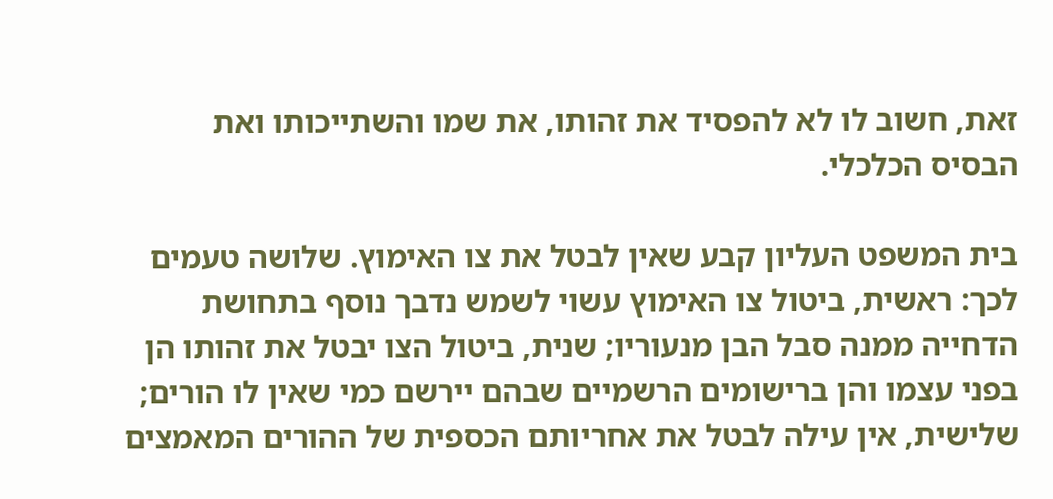זאת, חשוב לו לא להפסיד את זהותו, את שמו והשתייכותו ואת הבסיס הכלכלי.

בית המשפט העליון קבע שאין לבטל את צו האימוץ. שלושה טעמים לכך: ראשית, ביטול צו האימוץ עשוי לשמש נדבך נוסף בתחושת הדחייה ממנה סבל הבן מנעוריו; שנית, ביטול הצו יבטל את זהותו הן בפני עצמו והן ברישומים הרשמיים שבהם יירשם כמי שאין לו הורים; שלישית, אין עילה לבטל את אחריותם הכספית של ההורים המאמצים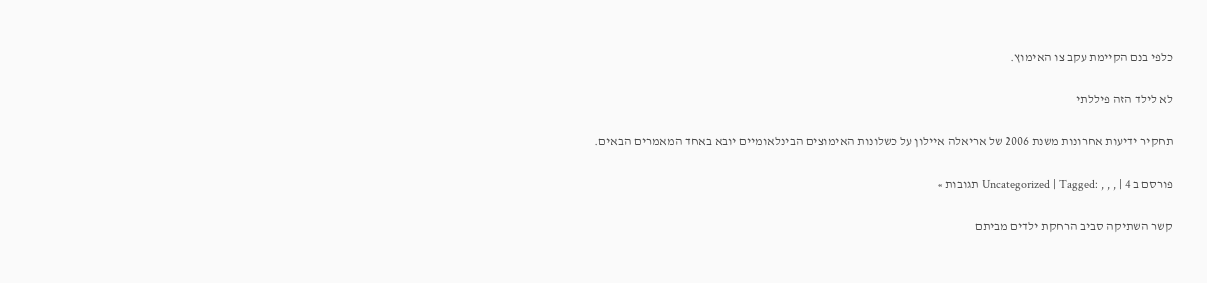כלפי בנם הקיימת עקב צו האימוץ.

לא לילד הזה פיללתי

תחקיר ידיעות אחרונות משנת 2006 של אריאלה איילון על כשלונות האימוצים הבינלאומיים יובא באחד המאמרים הבאים.

פורסם ב Uncategorized | Tagged: , , , | 4 תגובות »

קשר השתיקה סביב הרחקת ילדים מביתם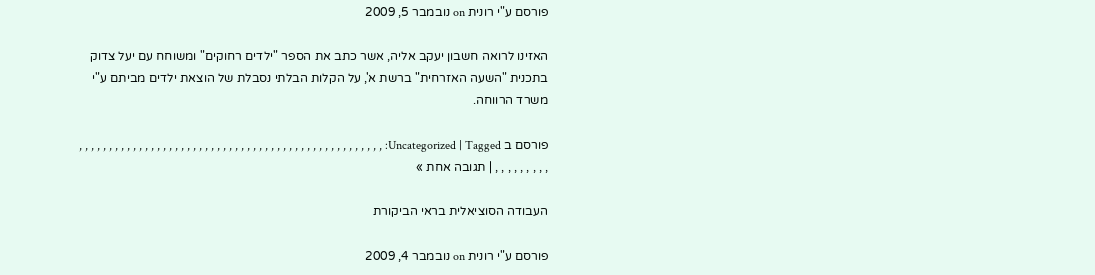פורסם ע"י רונית on נובמבר 5, 2009

האזינו לרואה חשבון יעקב אליה, אשר כתב את הספר "ילדים רחוקים" ומשוחח עם יעל צדוק בתכנית "השעה האזרחית" ברשת א', על הקלות הבלתי נסבלת של הוצאת ילדים מביתם ע"י משרד הרווחה.

פורסם ב Uncategorized | Tagged: , , , , , , , , , , , , , , , , , , , , , , , , , , , , , , , , , , , , , , , , , , , , , , , , , , , , , , , , , , , , | תגובה אחת »

העבודה הסוציאלית בראי הביקורת

פורסם ע"י רונית on נובמבר 4, 2009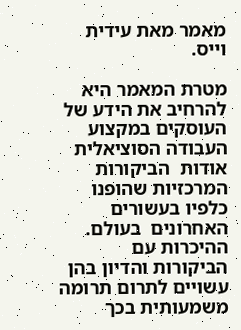מאמר מאת עידית וייס.

מטרת המאמר היא להרחיב את הידע של העוסקים במקצוע העבודה הסוציאלית אודות  הביקורות המרכזיות שהופנו כלפיו בעשורים האחרונים  בעולם. ההיכרות עם הביקורות והדיון בהן עשויים לתרום תרומה משמעותית בכך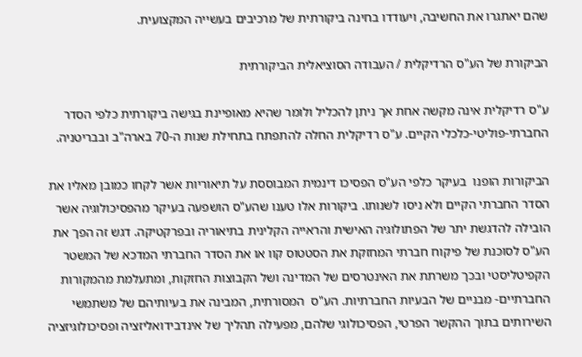שהם יאתגרו את החשיבה, ויעודדו בחינה ביקורתית של מרכיבים בעשייה המקצועית.

הביקורת של הע"ס הרדיקלית / העבודה הסוציאלית הביקורתית

ע"ס רדיקלית אינה מקשה אחת אך ניתן להכליל ולומר שהיא מאופיינת בגישה ביקורתית כלפי הסדר החברתי-פוליטי-כלכלי הקיים. ע"ס רדיקלית החלה להתפתח בתחילת שנות ה-70 בארה"ב ובבריטניה.

הביקורות הופנו  בעיקר כלפי הע"ס הפסיכו דינמית המבוססת על תיאוריות אשר לקחו כמובן מאליו את הסדר החברתי הקיים ולא ניסו לשנותו. ביקורות אלו טענו שהע"ס הושפעה בעיקר מהפסיכולוגיה אשר הובילה להדגשת יתר של הפתולוגיה האישית והראייה הקלינית בתיאוריה ובפרקטיקה. דגש זה הפך את הע"ס לסוכנת של פיקוח חברתי המחזקת את הסטטוס קוו או את הסדר החברתי המדכא של המשטר הקפיטליסטי ובכך משרתת את האינטרסים של המדינה ושל הקבוצות החזקות, ומתעלמת מהמקורות החברתיים- מבניים של הבעיות החברתיות. הע"ס  המסורתית, המבינה את בעיותיהם של משתמשי השירותים בתוך ההקשר הפרטי, הפסיכולוגי שלהם, מפעילה תהליך של אינדבידואליזציה ופסיכולוגיזציה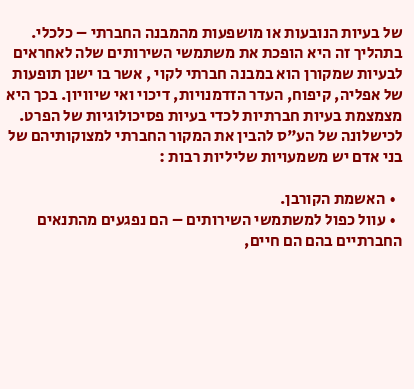של בעיות הנובעות או מושפעות מהמבנה החברתי – כלכלי. בתהליך זה היא הופכת את משתמשי השירותים שלה לאחראים לבעיות שמקורן הוא במבנה חברתי לקוי , אשר בו ישנן תופעות של אפליה, קיפוח, העדר הזדמנויות, דיכוי ואי שיוויון. בכך היא מצמצמת בעיות חברתיות לכדי בעיות פסיכולוגיות של הפרט. לכישלונה של הע"ס להבין את המקור החברתי למצוקותיהם של בני אדם יש משמעויות שליליות רבות :

  • האשמת הקורבן.
  • עוול כפול למשתמשי השירותים – הם נפגעים מהתנאים החברתיים בהם הם חיים,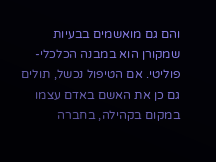והם גם מואשמים בבעיות שמקורן הוא במבנה הכלכלי-פוליטי. אם הטיפול נכשל, תולים גם כן את האשם באדם עצמו במקום בקהילה, בחברה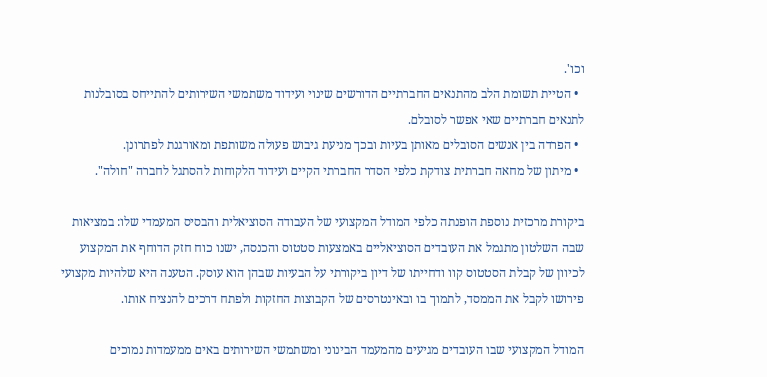וכו'.
  • הטיית תשומת הלב מהתנאים החברתיים הדורשים שינוי ועידוד משתמשי השירותים להתייחס בסובלנות לתנאים חברתיים שאי אפשר לסובלם.
  • הפרדה בין אנשים הסובלים מאותן בעיות ובכך מניעת גיבוש פעולה משותפת ומאורגנת לפתרונן.
  • מיתון של מחאה חברתית צודקת כלפי הסדר החברתי הקיים ועידוד הלקוחות להסתגל לחברה "חולה".

ביקורת מרכזית נוספת הופנתה כלפי המודל המקצועי של העבודה הסוציאלית והבסיס המעמדי שלו: במציאות שבה השלטון מתגמל את העובדים הסוציאליים באמצעות סטטוס והכנסה, ישנו כוח חזק הדוחף את המקצוע לכיוון של קבלת הסטטוס קוו ודחייתו של דיון ביקורתי על הבעיות שבהן הוא עוסק. הטענה היא שלהיות מקצועי פירושו לקבל את הממסד, לתמוך בו ובאינטרסים של הקבוצות החזקות ולפתח דרכים להנציח אותו.

המודל המקצועי שבו העובדים מגיעים מהמעמד הבינוני ומשתמשי השירותים באים ממעמדות נמוכים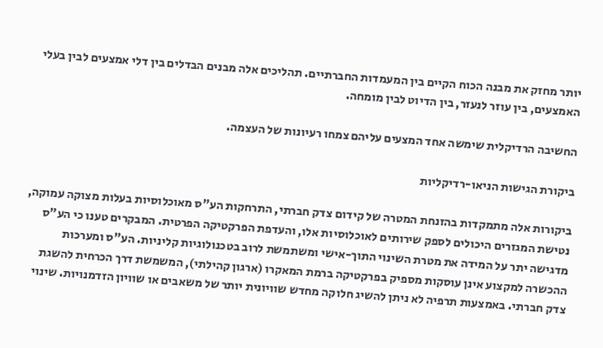יותר מחזק את מבנה הכוח הקיים בין המעמדות החברתיים. תהליכים אלה מבנים הבדלים בין דלי אמצעים לבין בעלי האמצעים, בין עוזר לנעזר, בין הדיוט לבין מומחה.

החשיבה הרדיקלית שימשה אחד המצעים עליהם צמחו רעיונות של העצמה.

ביקורת הגישות הניאו-רדיקליות

ביקורות אלה מתמקדות בהזנחת המטרה של קידום צדק חברתי, התרחקות הע"ס מאוכלוסיות בעלות מצוקה עמוקה, נטישת המגזרים היכולים לספק שירותים לאוכלוסיות אלו, והעדפת הפרקטיקה הפרטית. המבקרים טענו כי הע"ס מדגישה יתר על המידה את מטרת השינוי התוך-אישי ומשתמשת לרוב בטכנולוגיות קליניות. הע"ס ומערכות ההכשרה למקצוע אינן עוסקות מספיק בפרקטיקה ברמת המאקרו (ארגון קהילתי), המשמשת דרך הכרחית להשגת צדק חברתי. באמצעות תרפיה לא ניתן להשיג חלוקה מחדש שוויונית יותר של משאבים או שוויון הזדמנויות. שינוי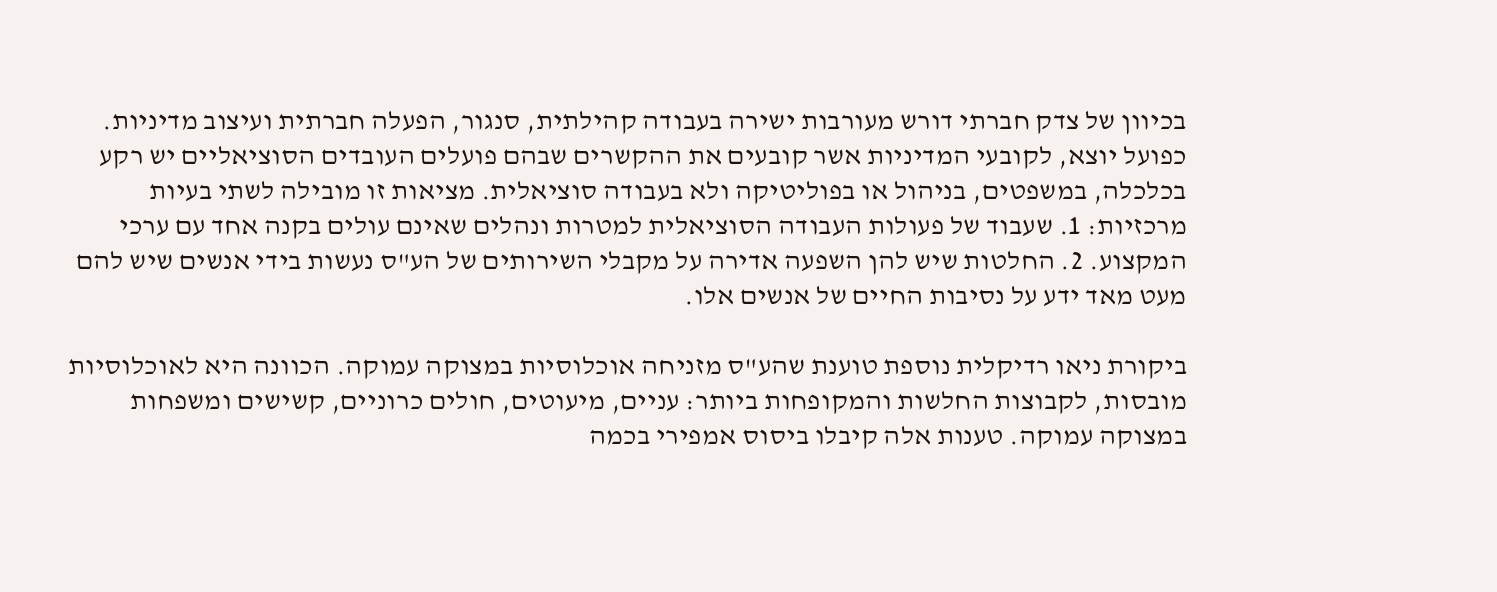בכיוון של צדק חברתי דורש מעורבות ישירה בעבודה קהילתית, סנגור, הפעלה חברתית ועיצוב מדיניות. כפועל יוצא, לקובעי המדיניות אשר קובעים את ההקשרים שבהם פועלים העובדים הסוציאליים יש רקע בכלכלה, במשפטים, בניהול או בפוליטיקה ולא בעבודה סוציאלית. מציאות זו מובילה לשתי בעיות מרכזיות: 1. שעבוד של פעולות העבודה הסוציאלית למטרות ונהלים שאינם עולים בקנה אחד עם ערכי המקצוע. 2. החלטות שיש להן השפעה אדירה על מקבלי השירותים של הע"ס נעשות בידי אנשים שיש להם מעט מאד ידע על נסיבות החיים של אנשים אלו.

ביקורת ניאו רדיקלית נוספת טוענת שהע"ס מזניחה אוכלוסיות במצוקה עמוקה. הכוונה היא לאוכלוסיות מובסות, לקבוצות החלשות והמקופחות ביותר: עניים, מיעוטים, חולים כרוניים, קשישים ומשפחות במצוקה עמוקה. טענות אלה קיבלו ביסוס אמפירי בכמה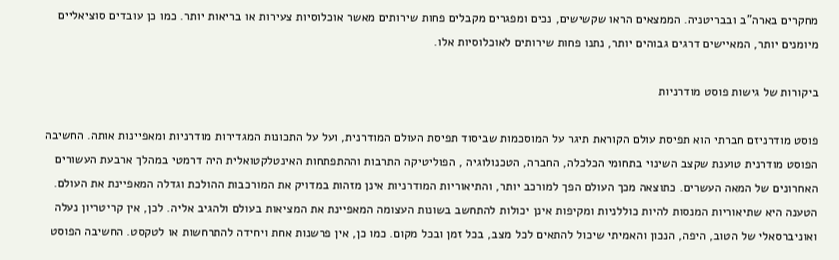מחקרים בארה"ב ובבריטניה. הממצאים הראו שקשישים, נכים ומפגרים מקבלים פחות שירותים מאשר אוכלוסיות צעירות או בריאות יותר. כמו כן עובדים סוציאליים מיומנים יותר, המאיישים דרגים גבוהים יותר, נתנו פחות שירותים לאוכלוסיות אלו.

ביקורות של גישות פוסט מודרניות

פוסט מודרניזם חברתי הוא תפיסת עולם הקוראת תיגר על המוסכמות שביסוד תפיסת העולם המודרנית, ועל על התכונות המגדירות מודרניות ומאפיינות אותה. החשיבה הפוסט מודרנית טוענת שקצב השינוי בתחומי הכלכלה, החברה, הטכנולוגיה , הפוליטיקה התרבות וההתפתחות האינטלקטואלית היה דרמטי במהלך ארבעת העשורים האחרונים של המאה העשרים. כתוצאה מכך העולם הפך למורכב יותר, והתיאוריות המודרניות אינן מזהות במדויק את המורכבות ההולכת וגדלה המאפיינת את העולם. הטענה היא שתיאוריות המנסות להיות כוללניות ומקיפות אינן יכולות להתחשב בשונות העצומה המאפיינת את המציאות בעולם ולהגיב אליה. לכן, אין קריטריון נעלה ואוניברסאלי של הטוב, היפה, הנכון והאמיתי שיכול להתאים לכל מצב, בכל זמן ובכל מקום. כמו כן, אין פרשנות אחת ויחידה להתרחשות או לטקסט. החשיבה הפוסט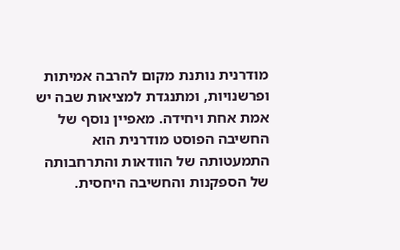מודרנית נותנת מקום להרבה אמיתות ופרשנויות, ומתנגדת למציאות שבה יש אמת אחת ויחידה. מאפיין נוסף של החשיבה הפוסט מודרנית הוא התמעטותה של הוודאות והתרחבותה של הספקנות והחשיבה היחסית.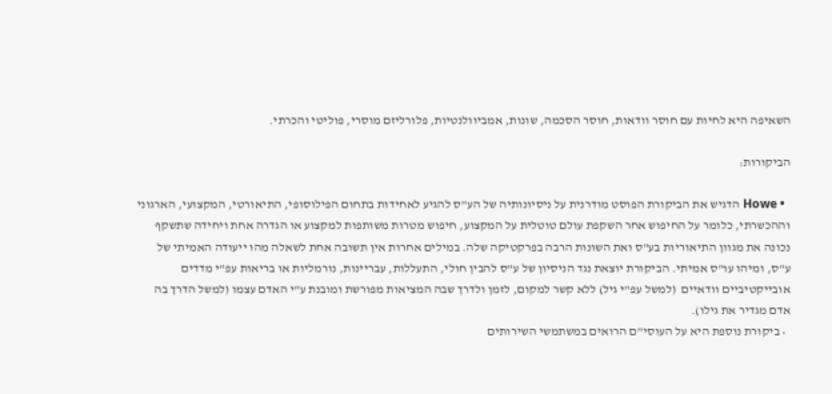השאיפה היא לחיות עם חוסר וודאות, חוסר הסכמה, שונות, אמביוולנטיות, פלורליזם מוסרי, פוליטי והכרתי.

הביקורות:

  • Howe הדגיש את הביקורת הפוסט מודרנית על ניסיונותיה של הע"ס להגיע לאחידות בתחום הפילוסופי, התיאורטי, המקצועי, הארגוני וההכשרתי, כלומר על החיפוש אחר השקפת עולם טוטלית על המקצוע, חיפוש מטרות משותפות למקצוע או הגדרה אחת ויחידה שתשקף נכונה את מגוון התיאוריות בע"ס ואת השונות הרבה בפרקטיקה שלה. במילים אחרות אין תשובה אחת לשאלה מהו ייעודה האמיתי של ע"ס, ומיהו עו"ס אמיתי. הביקורת יוצאת נגד הניסיון של ע"ס להבין חולי, התעללות, עבריינות, נורמליות או בריאות עפ"י מדדים אובייקטיביים וודאיים  (למשל עפ"י גיל) ללא קשר למקום, לזמן ולדרך שבה המציאות מפורשת ומובנת ע"י האדם עצמו (למשל הדרך בה אדם מגדיר את גילו).
  • ביקורת נוספת היא על העוסי"ם הרואים במשתמשי השירותים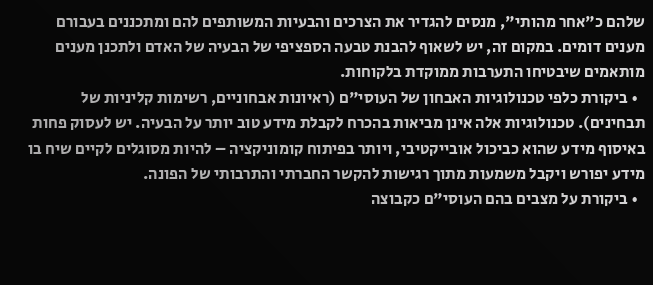שלהם כ"אחר מהותי", מנסים להגדיר את הצרכים והבעיות המשותפים להם ומתכננים בעבורם מענים דומים. במקום זה, יש לשאוף להבנת טבעה הספציפי של הבעיה של האדם ולתכנן מענים מותאמים שיבטיחו התערבות ממוקדת בלקוחות.
  • ביקורת כלפי טכנולוגיות האבחון של העוסי"ם (ראיונות אבחוניים, רשימות קליניות של תבחינים). טכנולוגיות אלה אינן מביאות בהכרח לקבלת מידע טוב יותר על הבעיה. יש לעסוק פחות באיסוף מידע שהוא כביכול אובייקטיבי, ויותר בפיתוח קומוניקציה – להיות מסוגלים לקיים שיח בו מידע יפורש ויקבל משמעות מתוך רגישות להקשר החברתי והתרבותי של הפונה.
  • ביקורת על מצבים בהם העוסי"ם כקבוצה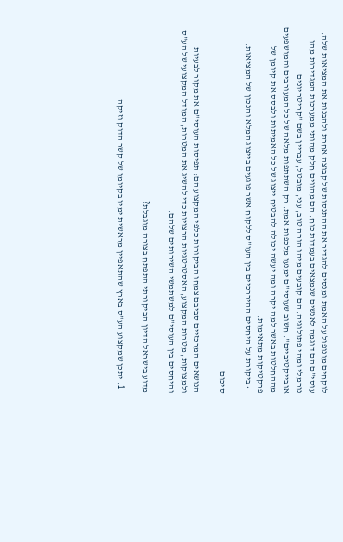לוקחים מונופול על האמת ומנסים להגדיר את ההתנסות של קבוצה אחרת ולהבנות את המציאות שלה. עוסי"ם הם דוגמה לאנשים שנמצאים בעמדות כוח. הם מהווים חלק מהותי ממערכות המגדירות מהו נורמלי ומהי פתולוגיה. הם קובעים מיהו הורה טוב, עני, מובטל, עבריין בשם "קריטריונים אובייקטיביים". חשוב שעוסי"ם ימנעו מלכפות אמת. רק השתתפות מלאה של כל המעורבים והמושפעים מההחלטות באשר למה יקרה ומה יעשה יכולה להבטיח ייצוג של כל האמיתות ולבסס את קיומן של פרקטיקות מתאימות.
  • ביקורת על היחסים ההיררכיים בין העו"ס ללקוח אשר פוגעים בייצוג המלא והנכון של המציאות.

סיכום

הנושאים המרכזיים סביבם צמחו הביקורות כלפי המקצוע הם: תפיסות העוסי"ם את מקור לבעיות ולמצוקות, מטרות המקצוע, האסטרטגיות הרצויות כדי להשיג את המטרות, המודל המקצועי של הע"ס והיחסים בין העוסי"ם למשתמשי השירותים שלהם.

מדוע בישראל הדיון הביקורתי התפתח בצורה מוגבלת?

  1. יתכן שמקצוע הע"ס בארץ שהתאפיין מראשית ימיו בקיומו של קשר הדוק וזיקה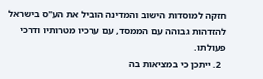חזקה למוסדות הישוב והמדינה הוביל את הע"ס בישראל להזדהות גבוהה עם הממסד, עם ערכיו מטרותיו ודרכי פעולתו.
  2. ייתכן כי במציאות בה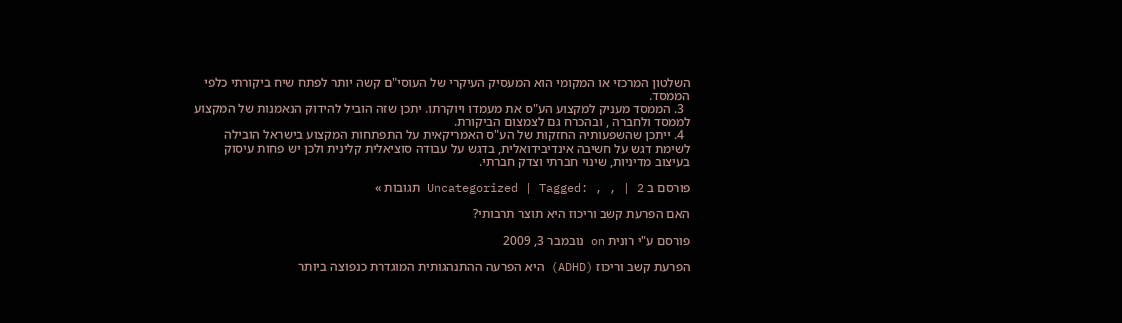השלטון המרכזי או המקומי הוא המעסיק העיקרי של העוסי"ם קשה יותר לפתח שיח ביקורתי כלפי הממסד.
  3. הממסד מעניק למקצוע הע"ס את מעמדו ויוקרתו. יתכן שזה הוביל להידוק הנאמנות של המקצוע לממסד ולחברה , ובהכרח גם לצמצום הביקורת.
  4. ייתכן שהשפעותיה החזקות של הע"ס האמריקאית על התפתחות המקצוע בישראל הובילה לשימת דגש על חשיבה אינדיבידואלית, בדגש על עבודה סוציאלית קלינית ולכן יש פחות עיסוק בעיצוב מדיניות, שינוי חברתי וצדק חברתי.

פורסם ב Uncategorized | Tagged: , , | 2 תגובות »

האם הפרעת קשב וריכוז היא תוצר תרבותי?

פורסם ע"י רונית on נובמבר 3, 2009

הפרעת קשב וריכוז (ADHD) היא הפרעה ההתנהגותית המוגדרת כנפוצה ביותר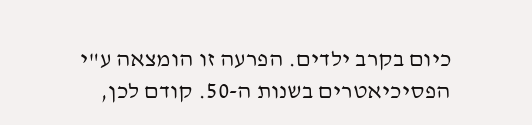כיום בקרב ילדים. הפרעה זו הומצאה ע"י הפסיכיאטרים בשנות ה-50. קודם לכן,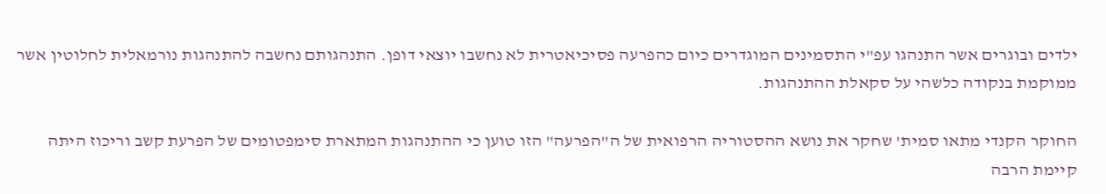ילדים ובוגרים אשר התנהגו עפ"י התסמינים המוגדרים כיום כהפרעה פסיכיאטרית לא נחשבו יוצאי דופן. התנהגותם נחשבה להתנהגות נורמאלית לחלוטין אשר ממוקמת בנקודה כלשהי על סקאלת ההתנהגות.

החוקר הקנדי מתאו סמית' שחקר את נושא ההסטוריה הרפואית של ה"הפרעה" הזו טוען כי ההתנהגות המתארת סימפטומים של הפרעת קשב וריכוז היתה קיימת הרבה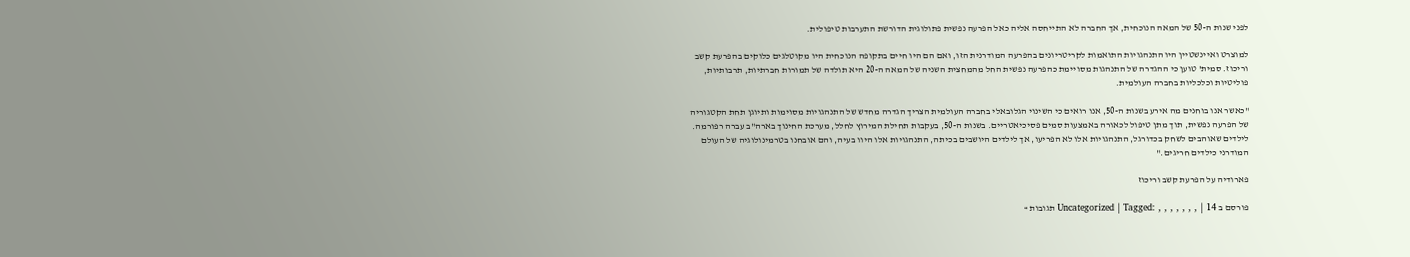לפני שנות ה-50 של המאה הנוכחית, אך החברה לא התייחסה אליה כאל הפרעה נפשית פתולוגית הדורשת התערבות טיפולית.

למוצרט ואיינשטיין היו התנהגויות התואמות לקריטריונים בהפרעה המודרנית הזו, ואם הם היו חיים בתקופה הנוכחית היו מקוטלגים כלוקים בהפרעת קשב וריכוז. סמית' טוען כי ההגדרה של התנהגות מסויימת כהפרעה נפשית החל מהמחצית השניה של המאה ה-20 היא תולדה של תמורות חברתיות, תרבותיות, פוליטיות וכלכליות בחברה העולמית.

"כאשר אנו בוחנים מה אירע בשנות ה-50, אנו רואים כי השינוי הגלובאלי בחברה העולמית הצריך הגדרה מחדש של התנהגויות מסוימות ותיוגן תחת הקטגוריה של הפרעה נפשית, תוך מתן טיפול לכאורה באמצעות סמים פסיכיאטריים. בשנות ה-50, בעקבות תחילת המירוץ לחלל, מערכת החינוך בארה"ב עברה רפורמה. לילדים שאוהבים לשחק בכדורגל, התנהגויות אלו לא הפריעו, אך לילדים היושבים בכיתה, התנהגויות אלו היוו בעיה, והם אובחנו בטרמינולוגיה של העולם המודרני כילדים חריגים."

פארודיה על הפרעת קשב וריכוז

פורסם ב Uncategorized | Tagged: , , , , , , , | 14 תגובות »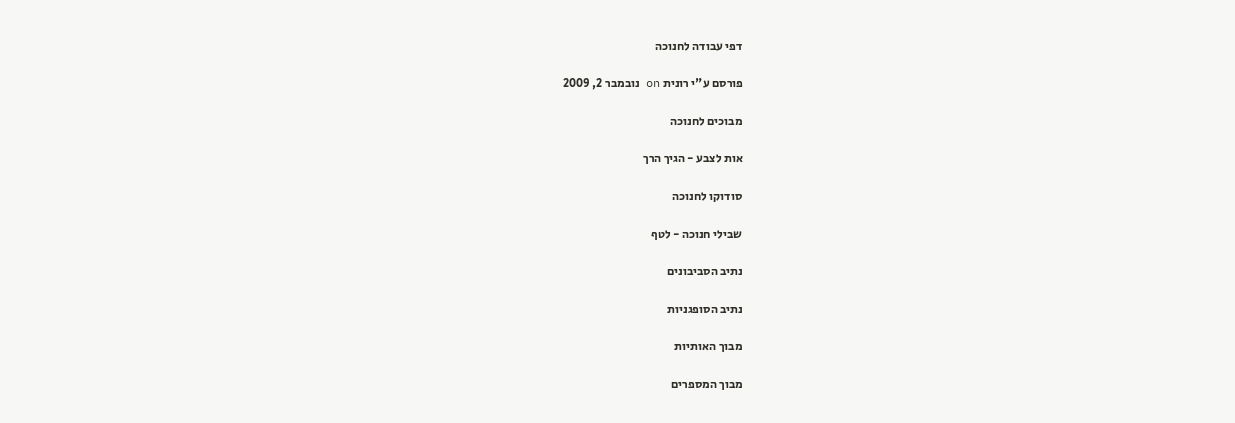דפי עבודה לחנוכה

פורסם ע"י רונית on נובמבר 2, 2009

מבוכים לחנוכה

אות לצבע - הגיך הרך

סודוקו לחנוכה

שבילי חנוכה - לטף

נתיב הסביבונים

נתיב הסופגניות

מבוך האותיות

מבוך המספרים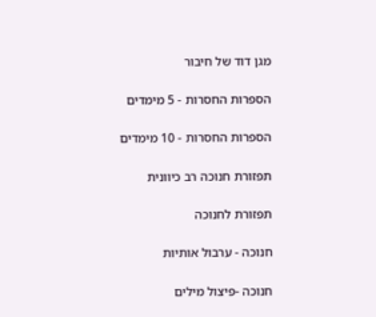מגן דוד של חיבור

הספרות החסרות - 5 מימדים

הספרות החסרות - 10 מימדים

תפזורת חנוכה רב כיוונית

תפזורת לחנוכה

חנוכה - ערבול אותיות

חנוכה -פיצול מילים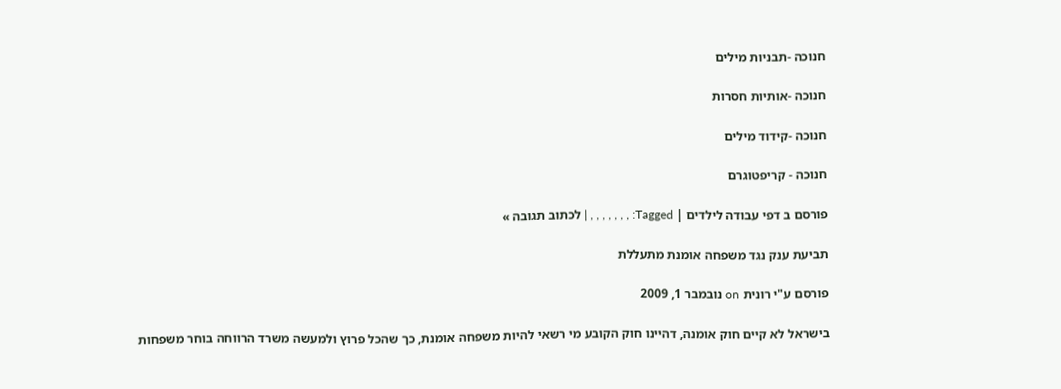חנוכה -תבניות מילים

חנוכה -אותיות חסרות

חנוכה -קידוד מילים

חנוכה - קריפטוגרם

פורסם ב דפי עבודה לילדים | Tagged: , , , , , , , | לכתוב תגובה »

תביעת ענק נגד משפחה אומנת מתעללת

פורסם ע"י רונית on נובמבר 1, 2009

בישראל לא קיים חוק אומנה, דהיינו חוק הקובע מי רשאי להיות משפחה אומנת, כך שהכל פרוץ ולמעשה משרד הרווחה בוחר משפחות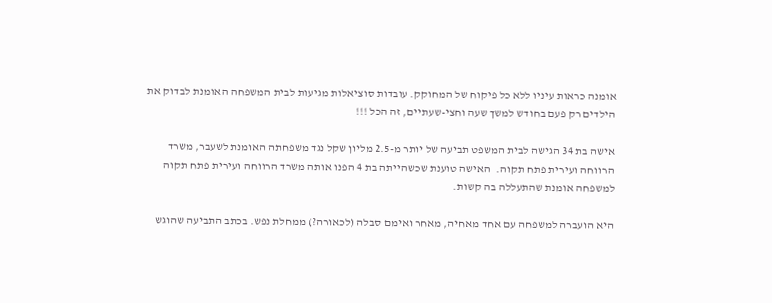אומנה כראות עיניו ללא כל פיקוח של המחוקק. עובדות סוציאלות מגיעות לבית המשפחה האומנת לבדוק את הילדים רק פעם בחודש למשך שעה וחצי-שעתיים, זה הכל !!!

אישה בת 34 הגישה לבית המשפט תביעה של יותר מ-2.5 מליון שקל נגד משפחתה האומנת לשעבר, משרד הרווחה ועירית פתח תקוה.  האישה טוענת שכשהייתה בת 4 הפנו אותה משרד הרווחה ועירית פתח תקוה למשפחה אומנת שהתעללה בה קשות.

היא הועברה למשפחה עם אחד מאחיה, מאחר ואימם סבלה (לכאורה?) ממחלת נפש. בכתב התביעה שהוגש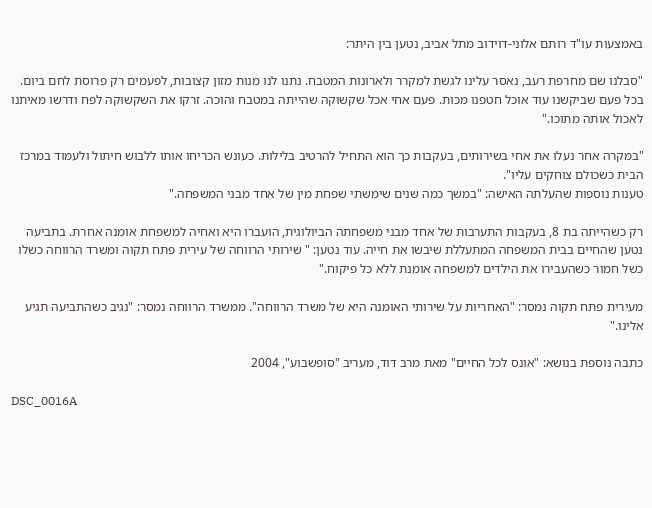באמצעות עו"ד רותם אלוני-דוידוב מתל אביב, נטען בין היתר:

"סבלנו שם מחרפת רעב, נאסר עלינו לגשת למקרר ולארונות המטבח. נתנו לנו מנות מזון קצובות, לפעמים רק פרוסת לחם ביום. בכל פעם שביקשנו עוד אוכל חטפנו מכות. פעם אחי אכל שקשוקה שהייתה במטבח והוכה. זרקו את השקשוקה לפח ודרשו מאיתנו לאכול אותה מתוכו."

"במקרה אחר נעלו את אחי בשירותים, בעקבות כך הוא התחיל להרטיב בלילות. כעונש הכריחו אותו ללבוש חיתול ולעמוד במרכז הבית כשכולם צוחקים עליו".
טענות נוספות שהעלתה האישה: "במשך כמה שנים שימשתי שפחת מין של אחד מבני המשפחה."

רק כשהייתה בת 8, בעקבות התערבות של אחד מבני משפחתה הביולוגית, הועברו היא ואחיה למשפחת אומנה אחרת. בתביעה נטען שהחיים בבית המשפחה המתעללת שיבשו את חייה. עוד נטען: " שירותי הרווחה של עירית פתח תקוה ומשרד הרווחה כשלו כשל חמור כשהעבירו את הילדים למשפחה אומנת ללא כל פיקוח."

מעירית פתח תקוה נמסר: "האחריות על שירותי האומנה היא של משרד הרווחה". ממשרד הרווחה נמסר: "נגיב כשהתביעה תגיע אלינו."

כתבה נוספת בנושא: "אונס לכל החיים" מאת מרב דוד, מעריב "סופשבוע", 2004

DSC_0016A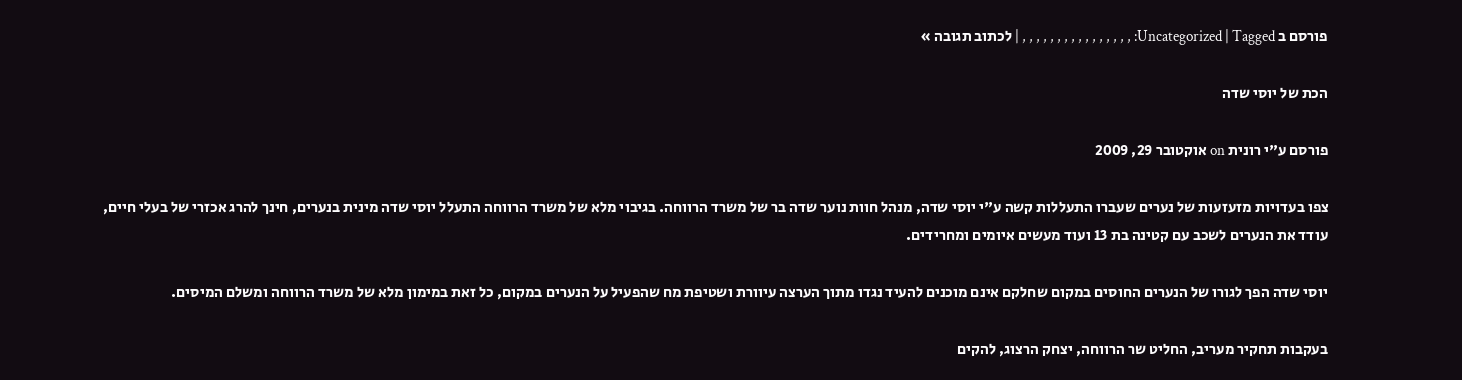פורסם ב Uncategorized | Tagged: , , , , , , , , , , , , , , , , | לכתוב תגובה »

הכת של יוסי שדה

פורסם ע"י רונית on אוקטובר 29, 2009

צפו בעדויות מזעזעות של נערים שעברו התעללות קשה ע"י יוסי שדה, מנהל חוות נוער שדה בר של משרד הרווחה. בגיבוי מלא של משרד הרווחה התעלל יוסי שדה מינית בנערים, חינך להרג אכזרי של בעלי חיים, עודד את הנערים לשכב עם קטינה בת 13 ועוד מעשים איומים ומחרידים.

יוסי שדה הפך לגורו של הנערים החוסים במקום שחלקם אינם מוכנים להעיד נגדו מתוך הערצה עיוורת ושטיפת מח שהפעיל על הנערים במקום, כל זאת במימון מלא של משרד הרווחה ומשלם המיסים.

בעקבות תחקיר מעריב, החליט שר הרווחה, יצחק הרצוג, להקים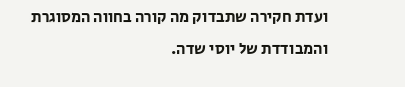ועדת חקירה שתבדוק מה קורה בחווה המסוגרת והמבודדת של יוסי שדה.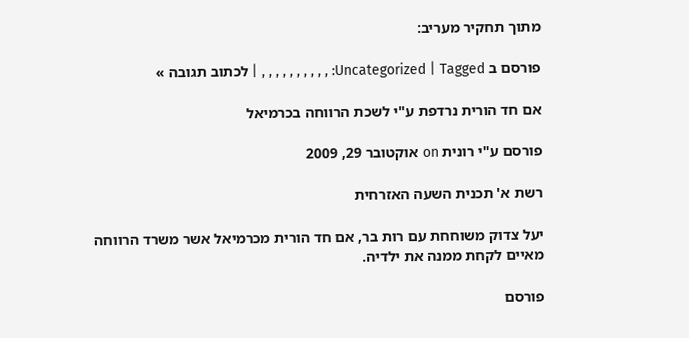מתוך תחקיר מעריב:

פורסם ב Uncategorized | Tagged: , , , , , , , , , , | לכתוב תגובה »

אם חד הורית נרדפת ע"י לשכת הרווחה בכרמיאל

פורסם ע"י רונית on אוקטובר 29, 2009

רשת א' תכנית השעה האזרחית

יעל צדוק משוחחת עם רות בר, אם חד הורית מכרמיאל אשר משרד הרווחה מאיים לקחת ממנה את ילדיה.

פורסם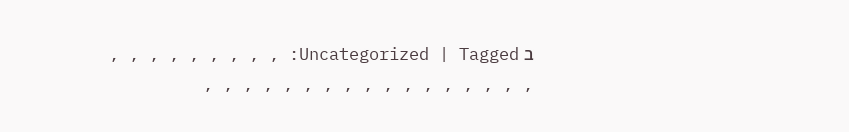ב Uncategorized | Tagged: , , , , , , , , , , , , , , , , , , , , , , , , , ,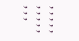, , , , , , , , , , , , ,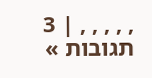, , , , , | 3 תגובות »